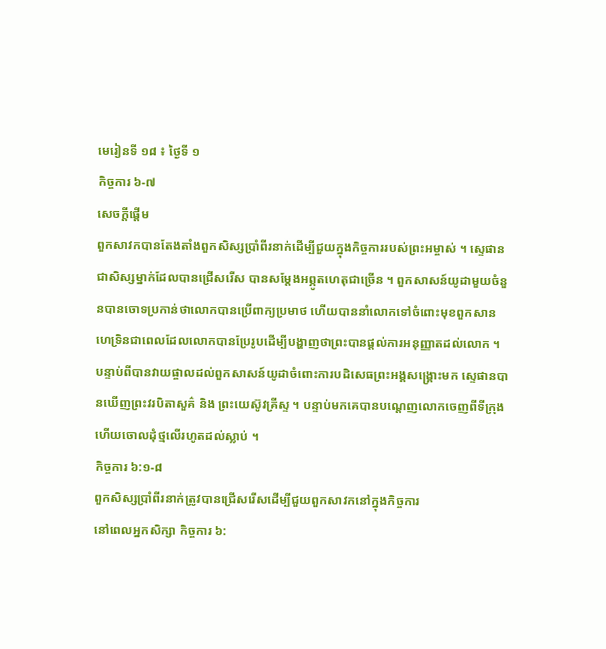មេរៀនទី ១៨ ៖ ថ្ងៃទី ១
កិច្ចការ ៦-៧
សេចក្ដីផ្ដើម
ពួកសាវកបានតែងតាំងពួកសិស្សប្រាំពីរនាក់ដើម្បីជួយក្នុងកិច្ចការរបស់ព្រះអម្ចាស់ ។ ស្ទេផានជាសិស្សម្នាក់ដែលបានជ្រើសរើស បានសម្តែងអព្ភូតហេតុជាច្រើន ។ ពួកសាសន៍យូដាមួយចំនួនបានចោទប្រកាន់ថាលោកបានប្រើពាក្យប្រមាថ ហើយបាននាំលោកទៅចំពោះមុខពួកសានហេទ្រិនជាពេលដែលលោកបានប្រែរូបដើម្បីបង្ហាញថាព្រះបានផ្តល់ការអនុញ្ញាតដល់លោក ។ បន្ទាប់ពីបានវាយផ្ចាលដល់ពួកសាសន៍យូដាចំពោះការបដិសេធព្រះអង្គសង្គ្រោះមក ស្ទេផានបានឃើញព្រះវរបិតាសួគ៌ និង ព្រះយេស៊ូវគ្រីស្ទ ។ បន្ទាប់មកគេបានបណ្តេញលោកចេញពីទីក្រុង ហើយចោលដុំថ្មលើរហូតដល់ស្លាប់ ។
កិច្ចការ ៦:១-៨
ពួកសិស្សប្រាំពីរនាក់ត្រូវបានជ្រើសរើសដើម្បីជួយពួកសាវកនៅក្នុងកិច្ចការ
នៅពេលអ្នកសិក្សា កិច្ចការ ៦: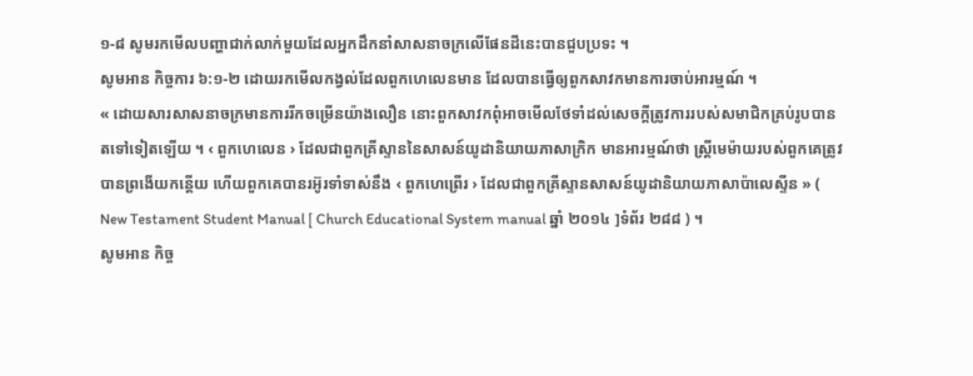១-៨ សូមរកមើលបញ្ហាជាក់លាក់មួយដែលអ្នកដឹកនាំសាសនាចក្រលើផែនដីនេះបានជួបប្រទះ ។
សូមអាន កិច្ចការ ៦:១-២ ដោយរកមើលកង្វល់ដែលពួកហេលេនមាន ដែលបានធ្វើឲ្យពួកសាវកមានការចាប់អារម្មណ៍ ។
« ដោយសារសាសនាចក្រមានការរីកចម្រើនយ៉ាងលឿន នោះពួកសាវកពុំអាចមើលថែទាំដល់សេចក្តីត្រូវការរបស់សមាជិកគ្រប់រូបបានតទៅទៀតឡើយ ។ ‹ ពួកហេលេន › ដែលជាពួកគ្រីស្ទាននៃសាសន៍យូដានិយាយភាសាក្រិក មានអារម្មណ៍ថា ស្ត្រីមេម៉ាយរបស់ពួកគេត្រូវបានព្រងើយកន្តើយ ហើយពួកគេបានរអ៊ូរទាំទាស់នឹង ‹ ពួកហេព្រើរ › ដែលជាពួកគ្រីស្ទានសាសន៍យូដានិយាយភាសាប៉ាលេស្ទីន » ( New Testament Student Manual [ Church Educational System manual ឆ្នាំ ២០១៤ ]ទំព័រ ២៨៨ ) ។
សូមអាន កិច្ច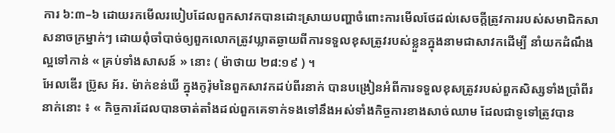ការ ៦:៣–៦ ដោយរកមើលរបៀបដែលពួកសាវកបានដោះស្រាយបញ្ហាចំពោះការមើលថែដល់សេចក្តីត្រូវការរបស់សមាជិកសាសនាចក្រម្នាក់ៗ ដោយពុំចាំបាច់ឲ្យពួកលោកត្រូវឃ្លាតឆ្ងាយពីការទទួលខុសត្រូវរបស់ខ្លួនក្នុងនាមជាសាវកដើម្បី នាំយកដំណឹងល្អទៅកាន់ « គ្រប់ទាំងសាសន៍ » នោះ ( ម៉ាថាយ ២៨:១៩ ) ។
អែលឌើរ ប្រ៊ូស អ័រ. ម៉ាក់ខន់ឃី ក្នុងកូរ៉ុមនៃពួកសាវកដប់ពីរនាក់ បានបង្រៀនអំពីការទទួលខុសត្រូវរបស់ពួកសិស្សទាំងប្រាំពីរនាក់នោះ ៖ « កិច្ចការដែលបានចាត់តាំងដល់ពួកគេទាក់ទងទៅនឹងអស់ទាំងកិច្ចការខាងសាច់ឈាម ដែលជាទូទៅត្រូវបាន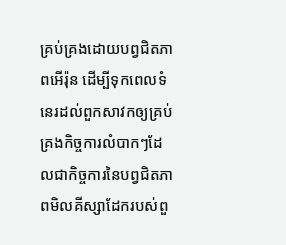គ្រប់គ្រងដោយបព្វជិតភាពអើរ៉ុន ដើម្បីទុកពេលទំនេរដល់ពួកសាវកឲ្យគ្រប់គ្រងកិច្ចការលំបាកៗដែលជាកិច្ចការនៃបព្វជិតភាពមិលគីស្សាដែករបស់ពួ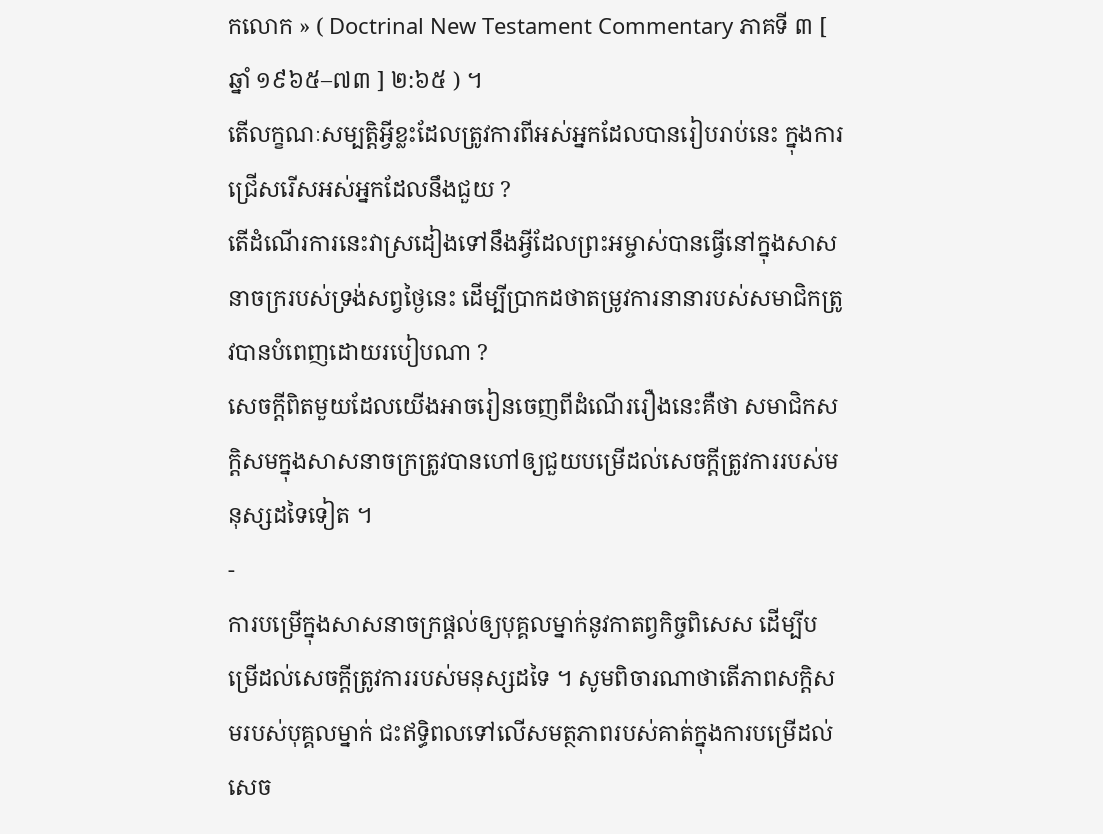កលោក » ( Doctrinal New Testament Commentary ភាគទី ៣ [ ឆ្នាំ ១៩៦៥–៧៣ ] ២:៦៥ ) ។
តើលក្ខណៈសម្បត្តិអ្វីខ្លះដែលត្រូវការពីអស់អ្នកដែលបានរៀបរាប់នេះ ក្នុងការជ្រើសរើសអស់អ្នកដែលនឹងជួយ ?
តើដំណើរការនេះវាស្រដៀងទៅនឹងអ្វីដែលព្រះអម្ចាស់បានធ្វើនៅក្នុងសាសនាចក្ររបស់ទ្រង់សព្វថ្ងៃនេះ ដើម្បីប្រាកដថាតម្រូវការនានារបស់សមាជិកត្រូវបានបំពេញដោយរបៀបណា ?
សេចក្តីពិតមួយដែលយើងអាចរៀនចេញពីដំណើររឿងនេះគឺថា សមាជិកសក្តិសមក្នុងសាសនាចក្រត្រូវបានហៅឲ្យជួយបម្រើដល់សេចក្តីត្រូវការរបស់មនុស្សដទៃទៀត ។
-
ការបម្រើក្នុងសាសនាចក្រផ្តល់ឲ្យបុគ្គលម្នាក់នូវកាតព្វកិច្ចពិសេស ដើម្បីបម្រើដល់សេចក្តីត្រូវការរបស់មនុស្សដទៃ ។ សូមពិចារណាថាតើភាពសក្តិសមរបស់បុគ្គលម្នាក់ ជះឥទ្ធិពលទៅលើសមត្ថភាពរបស់គាត់ក្នុងការបម្រើដល់សេច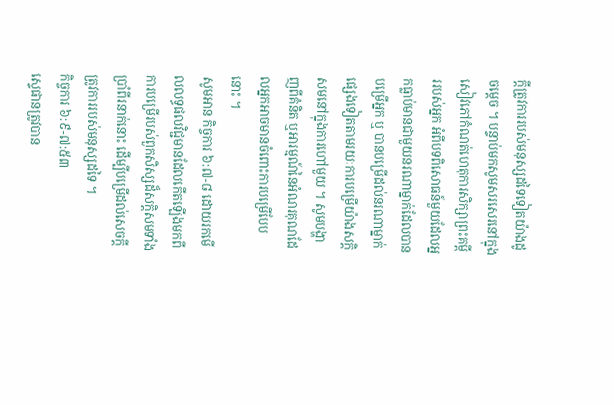ក្តីត្រូវការរបស់មនុស្សដទៃទៀតយ៉ាងដូចម្ដេច ។ បន្ទាប់មកសូមសរសេរនៅក្នុងសៀវភៅកំណត់ហេតុការសិក្សាព្រះគម្ពីររបស់អ្នក អំពីបទពិសោធន៍មួយដែលអ្នកធ្លាប់មានជាមួយនរណាម្នាក់ដែលបានបម្រើអ្នក ឬ បានបម្រើដល់នរណាម្នាក់ផ្សេងទៀតតាមរយៈការបម្រើយ៉ាងសក្តិសមនៅក្នុងការហៅមួយ ។ សូមបង្ហាញពីគំនិត ឬអារម្មណ៍នៃអំណរគុណដែលអ្នកអាចមានចំពោះការបម្រើបែបនោះ ។
សូមអាន កិច្ចការ ៦:៧-៨ ដោយរកមើលលទ្ធផលវិជ្ជមានដែលកើតឡើងមកពីការបម្រើរបស់ពួកសិស្សដ៏សក្តិសមទាំងប្រាំពីរនាក់នោះ ដើម្បីបម្រើដល់សេចក្តីត្រូវការរបស់មនុស្សដទៃ ។
កិច្ចការ ៦:៩-៧:៥៣
ស្ទេផានត្រូវបាន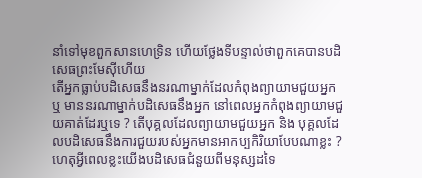នាំទៅមុខពួកសានហេទ្រិន ហើយថ្លែងទីបន្ទាល់ថាពួកគេបានបដិសេធព្រះមែស៊ីហើយ
តើអ្នកធ្លាប់បដិសេធនឹងនរណាម្នាក់ដែលកំពុងព្យាយាមជួយអ្នក ឬ មាននរណាម្នាក់បដិសេធនឹងអ្នក នៅពេលអ្នកកំពុងព្យាយាមជួយគាត់ដែរឬទេ ? តើបុគ្គលដែលព្យាយាមជួយអ្នក និង បុគ្គលដែលបដិសេធនឹងការជួយរបស់អ្នកមានអាកប្បកិរិយាបែបណាខ្លះ ?
ហេតុអ្វីពេលខ្លះយើងបដិសេធជំនួយពីមនុស្សដទៃ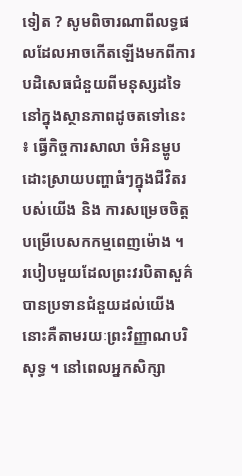ទៀត ? សូមពិចារណាពីលទ្ធផលដែលអាចកើតឡើងមកពីការបដិសេធជំនួយពីមនុស្សដទៃនៅក្នុងស្ថានភាពដូចតទៅនេះ ៖ ធ្វើកិច្ចការសាលា ចំអិនម្ហូប ដោះស្រាយបញ្ហាធំៗក្នុងជីវិតរបស់យើង និង ការសម្រេចចិត្តបម្រើបេសកកម្មពេញម៉ោង ។
របៀបមួយដែលព្រះវរបិតាសួគ៌បានប្រទានជំនួយដល់យើងនោះគឺតាមរយៈព្រះវិញ្ញាណបរិសុទ្ធ ។ នៅពេលអ្នកសិក្សា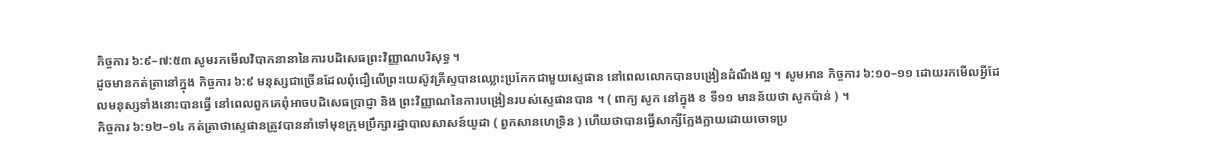កិច្ចការ ៦:៩–៧:៥៣ សូមរកមើលវិបាកនានានៃការបដិសេធព្រះវិញ្ញាណបរិសុទ្ធ ។
ដូចមានកត់ត្រានៅក្នុង កិច្ចការ ៦:៩ មនុស្សជាច្រើនដែលពុំជឿលើព្រះយេស៊ូវគ្រីស្ទបានឈ្លោះប្រកែកជាមួយស្ទេផាន នៅពេលលោកបានបង្រៀនដំណឹងល្អ ។ សូមអាន កិច្ចការ ៦:១០–១១ ដោយរកមើលអ្វីដែលមនុស្សទាំងនោះបានធ្វើ នៅពេលពួកគេពុំអាចបដិសេធប្រាជ្ញា និង ព្រះវិញ្ញាណនៃការបង្រៀនរបស់ស្ទេផានបាន ។ ( ពាក្យ សូក នៅក្នុង ខ ទី១១ មានន័យថា សូកប៉ាន់ ) ។
កិច្ចការ ៦:១២–១៤ កត់ត្រាថាស្ទេផានត្រូវបាននាំទៅមុខក្រុមប្រឹក្សារដ្ឋាបាលសាសន៍យូដា ( ពួកសានហេទ្រិន ) ហើយថាបានធ្វើសាក្សីក្លែងក្លាយដោយចោទប្រ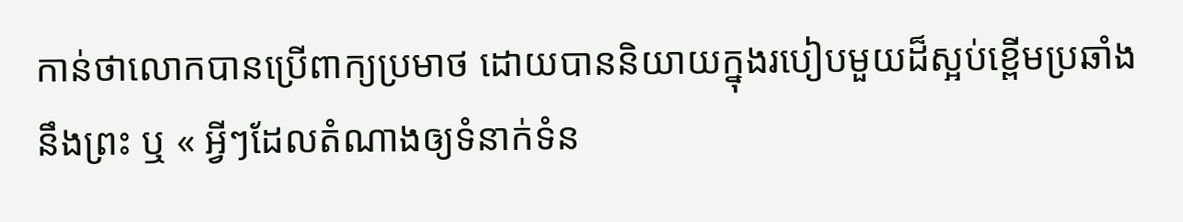កាន់ថាលោកបានប្រើពាក្យប្រមាថ ដោយបាននិយាយក្នុងរបៀបមួយដ៏ស្អប់ខ្ពើមប្រឆាំងនឹងព្រះ ឬ « អ្វីៗដែលតំណាងឲ្យទំនាក់ទំន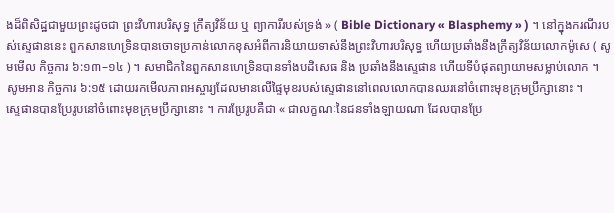ងដ៏ពិសិដ្ឋជាមួយព្រះដូចជា ព្រះវិហារបរិសុទ្ធ ក្រឹត្យវិន័យ ឬ ព្យាការីរបស់ទ្រង់ » ( Bible Dictionary « Blasphemy » ) ។ នៅក្នុងករណីរបស់ស្ទេផាននេះ ពួកសានហេទ្រិនបានចោទប្រកាន់លោកខុសអំពីការនិយាយទាស់នឹងព្រះវិហារបរិសុទ្ធ ហើយប្រឆាំងនឹងក្រឹត្យវិន័យលោកម៉ូសេ ( សូមមើល កិច្ចការ ៦:១៣–១៤ ) ។ សមាជិកនៃពួកសានហេទ្រិនបានទាំងបដិសេធ និង ប្រឆាំងនឹងស្ទេផាន ហើយទីបំផុតព្យាយាមសម្លាប់លោក ។
សូមអាន កិច្ចការ ៦:១៥ ដោយរកមើលភាពអស្ចារ្យដែលមានលើផ្ទៃមុខរបស់ស្ទេផាននៅពេលលោកបានឈរនៅចំពោះមុខក្រុមប្រឹក្សានោះ ។
ស្ទេផានបានប្រែរូបនៅចំពោះមុខក្រុមប្រឹក្សានោះ ។ ការប្រែរូបគឺជា « ជាលក្ខណៈនៃជនទាំងឡាយណា ដែលបានប្រែ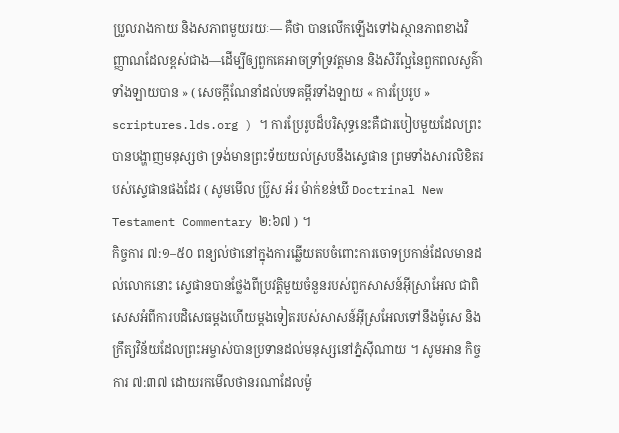ប្រួលរាងកាយ និងសភាពមួយរយៈ— គឺថា បានលើកឡើងទៅឯស្ថានភាពខាងវិញ្ញាណដែលខ្ពស់ជាង—ដើម្បីឲ្យពួកគេអាចទ្រាំទ្រវត្តមាន និងសិរីល្អនៃពួកពលសួគ៌ាទាំងឡាយបាន » ( សេចក្ដីណែនាំដល់បទគម្ពីរទាំងឡាយ « ការប្រែរូប » scriptures.lds.org ) ។ ការប្រែរូបដ៏បរិសុទ្ធនេះគឺជារបៀបមួយដែលព្រះបានបង្ហាញមនុស្សថា ទ្រង់មានព្រះទ័យយល់ស្របនឹងស្ទេផាន ព្រមទាំងសារលិខិតរបស់ស្ទេផានផងដែរ ( សូមមើល ប្រ៊ូស អ័រ ម៉ាក់ខន់ឃី Doctrinal New Testament Commentary ២:៦៧ ) ។
កិច្ចការ ៧:១–៥០ ពន្យល់ថានៅក្នុងការឆ្លើយតបចំពោះការចោទប្រកាន់ដែលមានដល់លោកនោះ ស្ទេផានបានថ្លែងពីប្រវត្តិមួយចំនួនរបស់ពួកសាសន៍អ៊ីស្រាអែល ជាពិសេសអំពីការបដិសេធម្តងហើយម្តងទៀតរបស់សាសន៍អ៊ីស្រអែលទៅនឹងម៉ូសេ និង ក្រឹត្យវិន័យដែលព្រះអម្ចាស់បានប្រទានដល់មនុស្សនៅភ្នំស៊ីណាយ ។ សូមអាន កិច្ចការ ៧:៣៧ ដោយរកមើលថានរណាដែលម៉ូ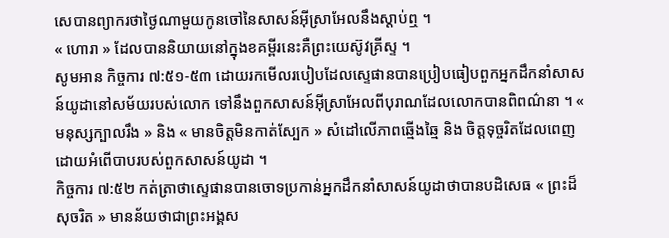សេបានព្យាករថាថ្ងៃណាមួយកូនចៅនៃសាសន៍អ៊ីស្រាអែលនឹងស្តាប់ឮ ។
« ហោរា » ដែលបាននិយាយនៅក្នុងខគម្ពីរនេះគឺព្រះយេស៊ូវគ្រីស្ទ ។
សូមអាន កិច្ចការ ៧:៥១-៥៣ ដោយរកមើលរបៀបដែលស្ទេផានបានប្រៀបធៀបពួកអ្នកដឹកនាំសាសន៍យូដានៅសម័យរបស់លោក ទៅនឹងពួកសាសន៍អ៊ីស្រាអែលពីបុរាណដែលលោកបានពិពណ៌នា ។ « មនុស្សក្បាលរឹង » និង « មានចិត្តមិនកាត់ស្បែក » សំដៅលើភាពឆ្មើងឆ្មៃ និង ចិត្តទុច្ចរិតដែលពេញដោយអំពើបាបរបស់ពួកសាសន៍យូដា ។
កិច្ចការ ៧:៥២ កត់ត្រាថាស្ទេផានបានចោទប្រកាន់អ្នកដឹកនាំសាសន៍យូដាថាបានបដិសេធ « ព្រះដ៏សុចរិត » មានន័យថាជាព្រះអង្គស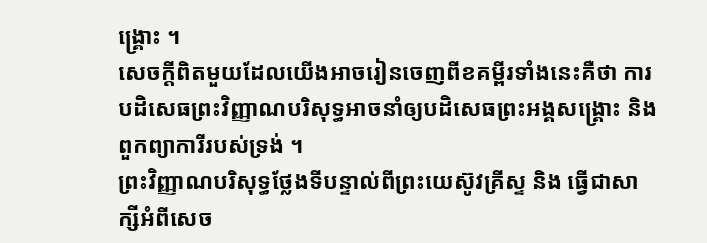ង្គ្រោះ ។
សេចក្ដីពិតមួយដែលយើងអាចរៀនចេញពីខគម្ពីរទាំងនេះគឺថា ការបដិសេធព្រះវិញ្ញាណបរិសុទ្ធអាចនាំឲ្យបដិសេធព្រះអង្គសង្គ្រោះ និង ពួកព្យាការីរបស់ទ្រង់ ។
ព្រះវិញ្ញាណបរិសុទ្ធថ្លែងទីបន្ទាល់ពីព្រះយេស៊ូវគ្រីស្ទ និង ធ្វើជាសាក្សីអំពីសេច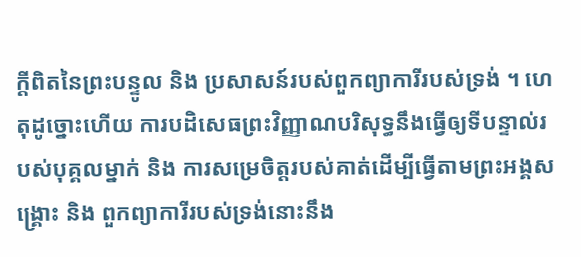ក្តីពិតនៃព្រះបន្ទូល និង ប្រសាសន៍របស់ពួកព្យាការីរបស់ទ្រង់ ។ ហេតុដូច្នោះហើយ ការបដិសេធព្រះវិញ្ញាណបរិសុទ្ធនឹងធ្វើឲ្យទីបន្ទាល់របស់បុគ្គលម្នាក់ និង ការសម្រេចិត្តរបស់គាត់ដើម្បីធ្វើតាមព្រះអង្គសង្គ្រោះ និង ពួកព្យាការីរបស់ទ្រង់នោះនឹង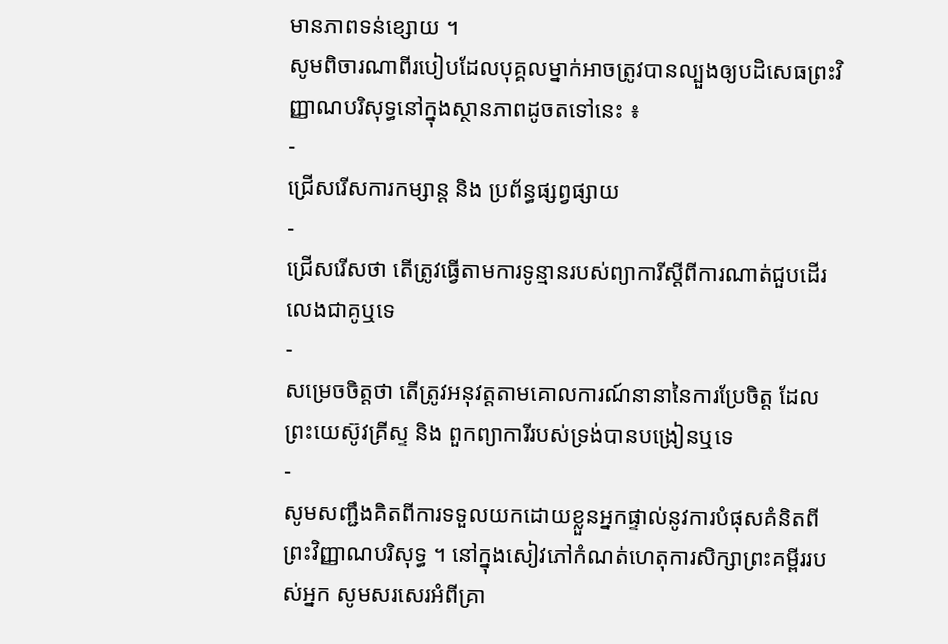មានភាពទន់ខ្សោយ ។
សូមពិចារណាពីរបៀបដែលបុគ្គលម្នាក់អាចត្រូវបានល្បួងឲ្យបដិសេធព្រះវិញ្ញាណបរិសុទ្ធនៅក្នុងស្ថានភាពដូចតទៅនេះ ៖
-
ជ្រើសរើសការកម្សាន្ត និង ប្រព័ន្ធផ្សព្វផ្សាយ
-
ជ្រើសរើសថា តើត្រូវធ្វើតាមការទូន្មានរបស់ព្យាការីស្តីពីការណាត់ជួបដើរលេងជាគូឬទេ
-
សម្រេចចិត្តថា តើត្រូវអនុវត្តតាមគោលការណ៍នានានៃការប្រែចិត្ត ដែលព្រះយេស៊ូវគ្រីស្ទ និង ពួកព្យាការីរបស់ទ្រង់បានបង្រៀនឬទេ
-
សូមសញ្ជឹងគិតពីការទទួលយកដោយខ្លួនអ្នកផ្ទាល់នូវការបំផុសគំនិតពីព្រះវិញ្ញាណបរិសុទ្ធ ។ នៅក្នុងសៀវភៅកំណត់ហេតុការសិក្សាព្រះគម្ពីររបស់អ្នក សូមសរសេរអំពីគ្រា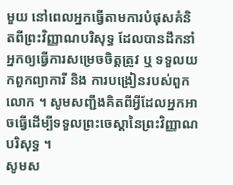មួយ នៅពេលអ្នកធ្វើតាមការបំផុសគំនិតពីព្រះវិញ្ញាណបរិសុទ្ធ ដែលបានដឹកនាំអ្នកឲ្យធ្វើការសម្រេចចិត្តត្រូវ ឬ ទទួលយកពួកព្យាការី និង ការបង្រៀនរបស់ពួកលោក ។ សូមសញ្ជឹងគិតពីអ្វីដែលអ្នកអាចធ្វើដើម្បីទទួលព្រះចេស្ដានៃព្រះវិញ្ញាណបរិសុទ្ធ ។
សូមស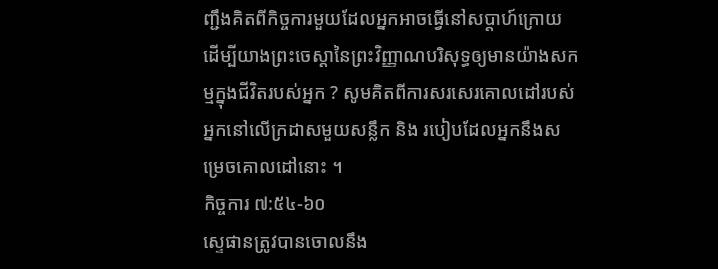ញ្ជឹងគិតពីកិច្ចការមួយដែលអ្នកអាចធ្វើនៅសប្តាហ៍ក្រោយ ដើម្បីយាងព្រះចេស្តានៃព្រះវិញ្ញាណបរិសុទ្ធឲ្យមានយ៉ាងសកម្មក្នុងជីវិតរបស់អ្នក ? សូមគិតពីការសរសេរគោលដៅរបស់អ្នកនៅលើក្រដាសមួយសន្លឹក និង របៀបដែលអ្នកនឹងសម្រេចគោលដៅនោះ ។
កិច្ចការ ៧:៥៤-៦០
ស្ទេផានត្រូវបានចោលនឹង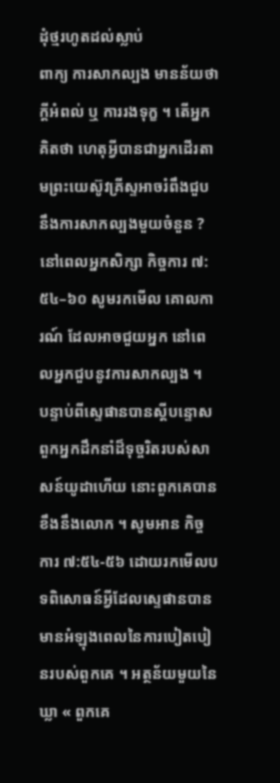ដុំថ្មរហូតដល់ស្លាប់
ពាក្យ ការសាកល្បង មានន័យថា ក្តីអំពល់ ឬ ការរងទុក្ខ ។ តើអ្នកគិតថា ហេតុអ្វីបានជាអ្នកដើរតាមព្រះយេស៊ូវគ្រីស្ទអាចរំពឹងជួបនឹងការសាកល្បងមួយចំនួន ?
នៅពេលអ្នកសិក្សា កិច្ចការ ៧:៥៤–៦០ សូមរកមើល គោលការណ៍ ដែលអាចជួយអ្នក នៅពេលអ្នកជួបនូវការសាកល្បង ។
បន្ទាប់ពីស្ទេផានបានស្តីបន្ទោសពួកអ្នកដឹកនាំដ៏ទុច្ចរិតរបស់សាសន៍យូដាហើយ នោះពួកគេបានខឹងនឹងលោក ។ សូមអាន កិច្ចការ ៧:៥៤-៥៦ ដោយរកមើលបទពិសោធន៍អ្វីដែលស្ទេផានបានមានអំឡុងពេលនៃការបៀតបៀនរបស់ពួកគេ ។ អត្ថន័យមួយនៃឃ្លា « ពួកគេ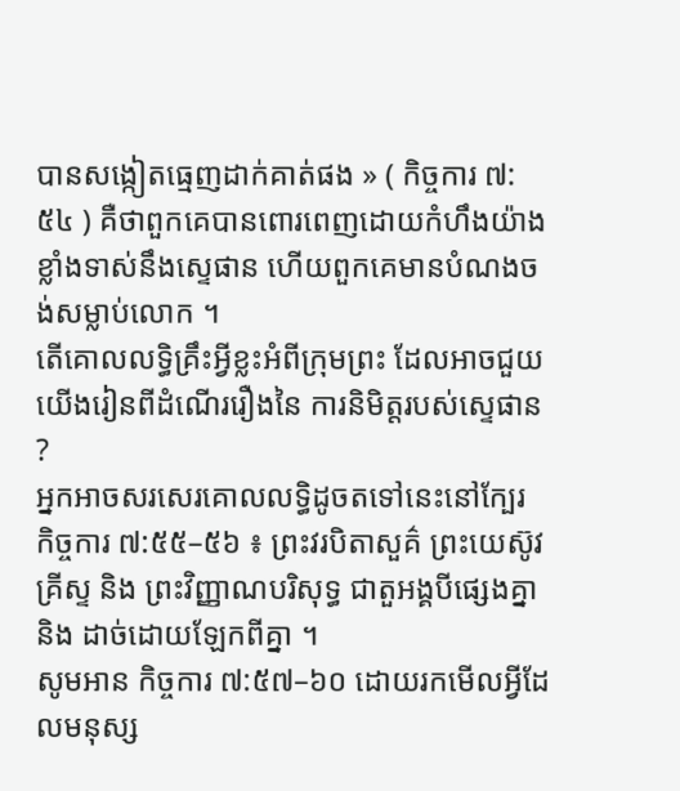បានសង្កៀតធ្មេញដាក់គាត់ផង » ( កិច្ចការ ៧:៥៤ ) គឺថាពួកគេបានពោរពេញដោយកំហឹងយ៉ាងខ្លាំងទាស់នឹងស្ទេផាន ហើយពួកគេមានបំណងចង់សម្លាប់លោក ។
តើគោលលទ្ធិគ្រឹះអ្វីខ្លះអំពីក្រុមព្រះ ដែលអាចជួយយើងរៀនពីដំណើររឿងនៃ ការនិមិត្តរបស់ស្ទេផាន ?
អ្នកអាចសរសេរគោលលទ្ធិដូចតទៅនេះនៅក្បែរ កិច្ចការ ៧:៥៥–៥៦ ៖ ព្រះវរបិតាសួគ៌ ព្រះយេស៊ូវគ្រីស្ទ និង ព្រះវិញ្ញាណបរិសុទ្ធ ជាតួអង្គបីផ្សេងគ្នា និង ដាច់ដោយឡែកពីគ្នា ។
សូមអាន កិច្ចការ ៧:៥៧–៦០ ដោយរកមើលអ្វីដែលមនុស្ស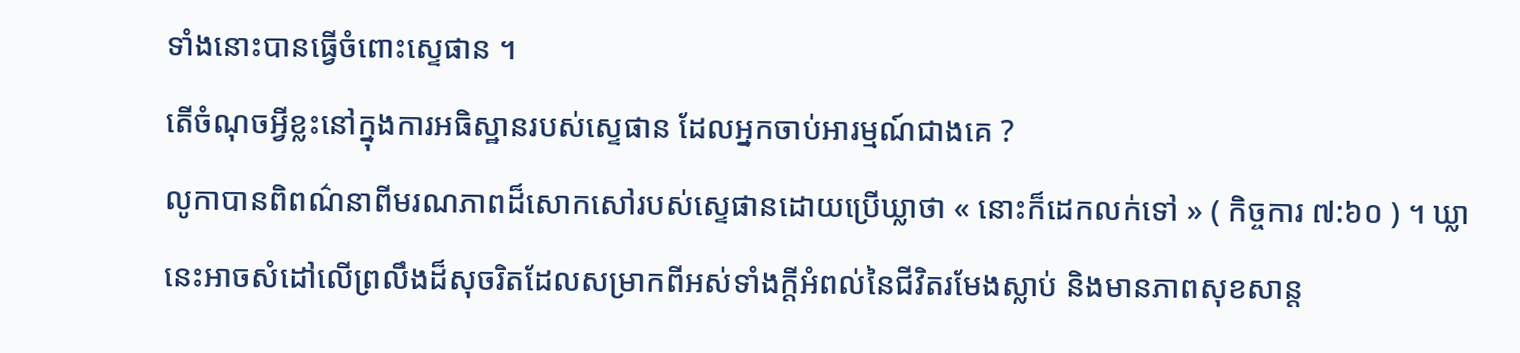ទាំងនោះបានធ្វើចំពោះស្ទេផាន ។
តើចំណុចអ្វីខ្លះនៅក្នុងការអធិស្ឋានរបស់ស្ទេផាន ដែលអ្នកចាប់អារម្មណ៍ជាងគេ ?
លូកាបានពិពណ៌នាពីមរណភាពដ៏សោកសៅរបស់ស្ទេផានដោយប្រើឃ្លាថា « នោះក៏ដេកលក់ទៅ » ( កិច្ចការ ៧:៦០ ) ។ ឃ្លានេះអាចសំដៅលើព្រលឹងដ៏សុចរិតដែលសម្រាកពីអស់ទាំងក្តីអំពល់នៃជីវិតរមែងស្លាប់ និងមានភាពសុខសាន្ត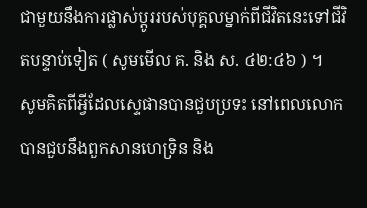ជាមួយនឹងការផ្លាស់ប្តូររបស់បុគ្គលម្នាក់ពីជីវិតនេះទៅជីវិតបន្ទាប់ទៀត ( សូមមើល គ. និង ស. ៤២:៤៦ ) ។
សូមគិតពីអ្វីដែលស្ទេផានបានជួបប្រទះ នៅពេលលោកបានជួបនឹងពួកសានហេទ្រិន និង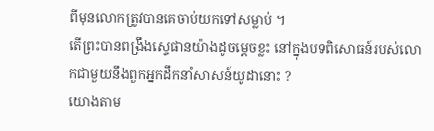ពីមុនលោកត្រូវបានគេចាប់យកទៅសម្លាប់ ។
តើព្រះបានពង្រឹងស្ទេផានយ៉ាងដូចម្តេចខ្លះ នៅក្នុងបទពិសោធន៍របស់លោកជាមួយនឹងពួកអ្នកដឹកនាំសាសន៍យូដានោះ ?
យោងតាម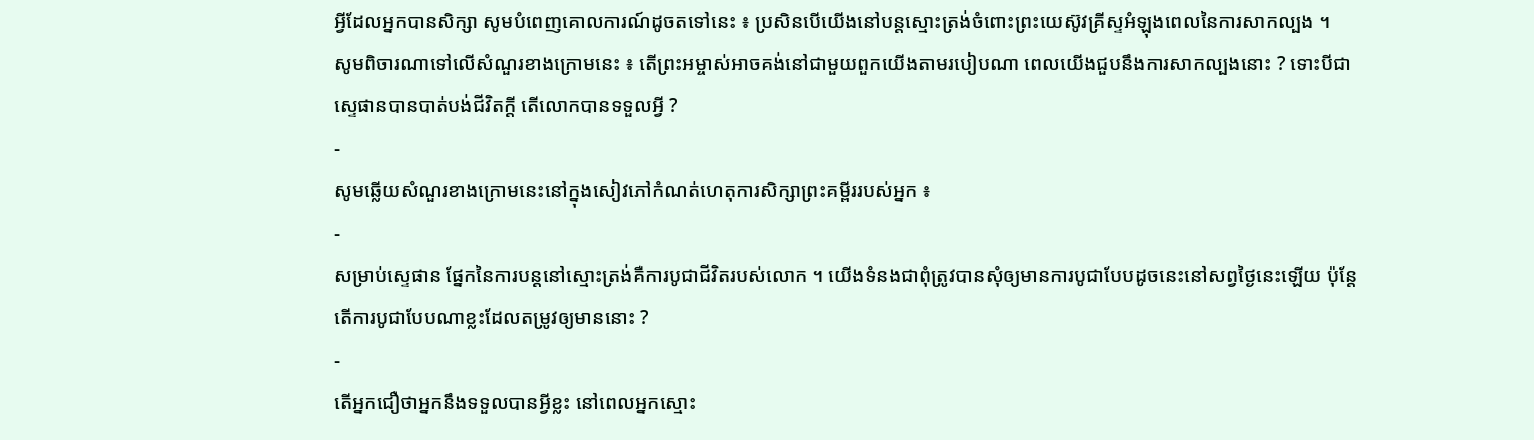អ្វីដែលអ្នកបានសិក្សា សូមបំពេញគោលការណ៍ដូចតទៅនេះ ៖ ប្រសិនបើយើងនៅបន្តស្មោះត្រង់ចំពោះព្រះយេស៊ូវគ្រីស្ទអំឡុងពេលនៃការសាកល្បង ។
សូមពិចារណាទៅលើសំណួរខាងក្រោមនេះ ៖ តើព្រះអម្ចាស់អាចគង់នៅជាមួយពួកយើងតាមរបៀបណា ពេលយើងជួបនឹងការសាកល្បងនោះ ? ទោះបីជាស្ទេផានបានបាត់បង់ជីវិតក្តី តើលោកបានទទួលអ្វី ?
-
សូមឆ្លើយសំណួរខាងក្រោមនេះនៅក្នុងសៀវភៅកំណត់ហេតុការសិក្សាព្រះគម្ពីររបស់អ្នក ៖
-
សម្រាប់ស្ទេផាន ផ្នែកនៃការបន្តនៅស្មោះត្រង់គឺការបូជាជីវិតរបស់លោក ។ យើងទំនងជាពុំត្រូវបានសុំឲ្យមានការបូជាបែបដូចនេះនៅសព្វថ្ងៃនេះឡើយ ប៉ុន្តែតើការបូជាបែបណាខ្លះដែលតម្រូវឲ្យមាននោះ ?
-
តើអ្នកជឿថាអ្នកនឹងទទួលបានអ្វីខ្លះ នៅពេលអ្នកស្មោះ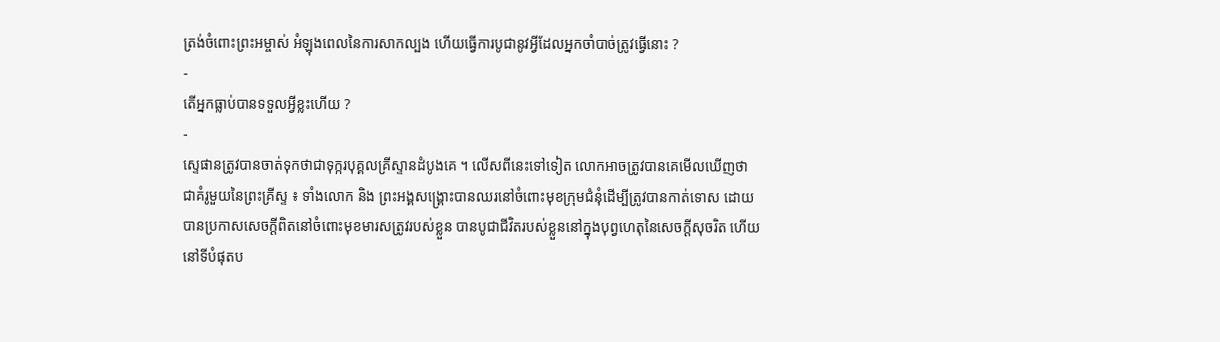ត្រង់ចំពោះព្រះអម្ចាស់ អំឡុងពេលនៃការសាកល្បង ហើយធ្វើការបូជានូវអ្វីដែលអ្នកចាំបាច់ត្រូវធ្វើនោះ ?
-
តើអ្នកធ្លាប់បានទទួលអ្វីខ្លះហើយ ?
-
ស្ទេផានត្រូវបានចាត់ទុកថាជាទុក្ករបុគ្គលគ្រីស្ទានដំបូងគេ ។ លើសពីនេះទៅទៀត លោកអាចត្រូវបានគេមើលឃើញថាជាគំរូមួយនៃព្រះគ្រីស្ទ ៖ ទាំងលោក និង ព្រះអង្គសង្គ្រោះបានឈរនៅចំពោះមុខក្រុមជំនុំដើម្បីត្រូវបានកាត់ទោស ដោយបានប្រកាសសេចក្តីពិតនៅចំពោះមុខមារសត្រូវរបស់ខ្លួន បានបូជាជីវិតរបស់ខ្លួននៅក្នុងបុព្វហេតុនៃសេចក្តីសុចរិត ហើយនៅទីបំផុតប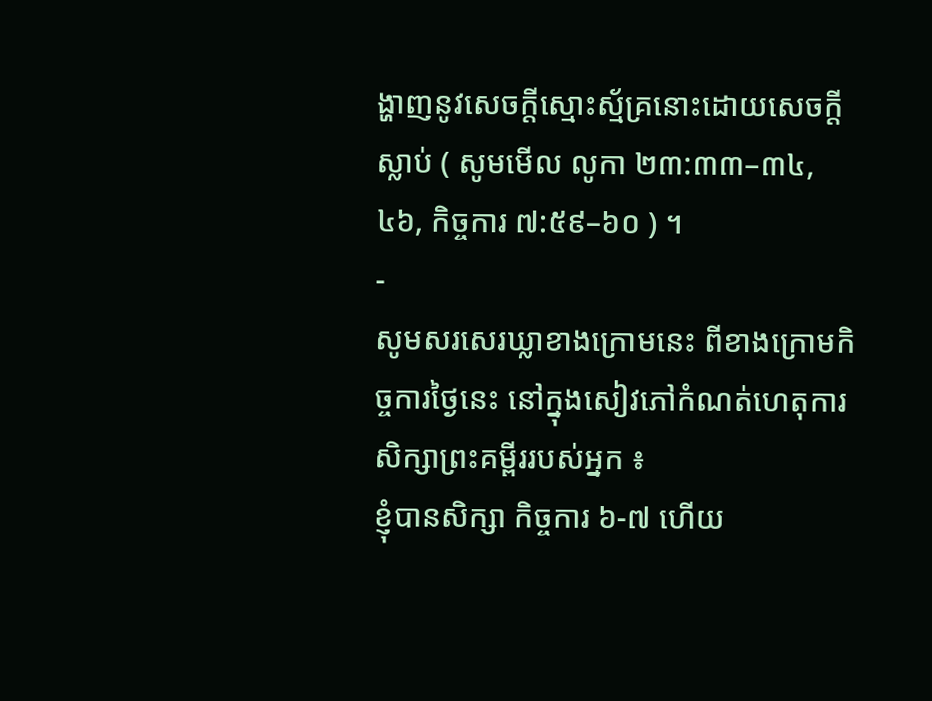ង្ហាញនូវសេចក្តីស្មោះស្ម័គ្រនោះដោយសេចក្តីស្លាប់ ( សូមមើល លូកា ២៣:៣៣–៣៤, ៤៦, កិច្ចការ ៧:៥៩–៦០ ) ។
-
សូមសរសេរឃ្លាខាងក្រោមនេះ ពីខាងក្រោមកិច្ចការថ្ងៃនេះ នៅក្នុងសៀវភៅកំណត់ហេតុការសិក្សាព្រះគម្ពីររបស់អ្នក ៖
ខ្ញុំបានសិក្សា កិច្ចការ ៦-៧ ហើយ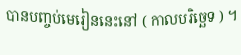បានបញ្ចប់មេរៀននេះនៅ ( កាលបរិច្ឆេទ ) ។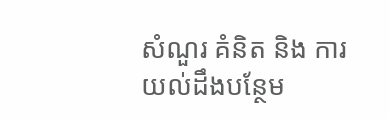សំណួរ គំនិត និង ការយល់ដឹងបន្ថែម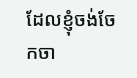ដែលខ្ញុំចង់ចែកចា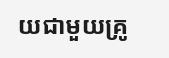យជាមួយគ្រូ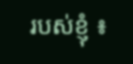របស់ខ្ញុំ ៖